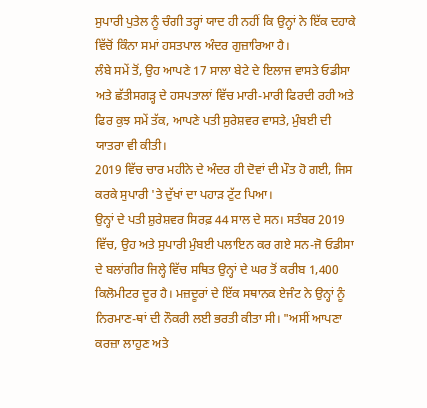ਸੁਪਾਰੀ ਪੁਤੇਲ ਨੂੰ ਚੰਗੀ ਤਰ੍ਹਾਂ ਯਾਦ ਹੀ ਨਹੀਂ ਕਿ ਉਨ੍ਹਾਂ ਨੇ ਇੱਕ ਦਹਾਕੇ ਵਿੱਚੋਂ ਕਿੰਨਾ ਸਮਾਂ ਹਸਤਪਾਲ ਅੰਦਰ ਗੁਜ਼ਾਰਿਆ ਹੈ।
ਲੰਬੇ ਸਮੇਂ ਤੋਂ, ਉਹ ਆਪਣੇ 17 ਸਾਲਾ ਬੇਟੇ ਦੇ ਇਲਾਜ ਵਾਸਤੇ ਓਡੀਸਾ ਅਤੇ ਛੱਤੀਸਗੜ੍ਹ ਦੇ ਹਸਪਤਾਲਾਂ ਵਿੱਚ ਮਾਰੀ-ਮਾਰੀ ਫਿਰਦੀ ਰਹੀ ਅਤੇ ਫਿਰ ਕੁਝ ਸਮੇਂ ਤੱਕ, ਆਪਣੇ ਪਤੀ ਸੁਰੇਸ਼ਵਰ ਵਾਸਤੇ, ਮੁੰਬਈ ਦੀ ਯਾਤਰਾ ਵੀ ਕੀਤੀ।
2019 ਵਿੱਚ ਚਾਰ ਮਹੀਨੇ ਦੇ ਅੰਦਰ ਹੀ ਦੋਵਾਂ ਦੀ ਮੌਤ ਹੋ ਗਈ, ਜਿਸ ਕਰਕੇ ਸੁਪਾਰੀ 'ਤੇ ਦੁੱਖਾਂ ਦਾ ਪਹਾੜ ਟੁੱਟ ਪਿਆ।
ਉਨ੍ਹਾਂ ਦੇ ਪਤੀ ਸ਼ੁਰੇਸ਼ਵਰ ਸਿਰਫ਼ 44 ਸਾਲ ਦੇ ਸਨ। ਸਤੰਬਰ 2019 ਵਿੱਚ, ਉਹ ਅਤੇ ਸੁਪਾਰੀ ਮੁੰਬਈ ਪਲਾਇਨ ਕਰ ਗਏ ਸਨ-ਜੋ ਓਡੀਸਾ ਦੇ ਬਲਾਂਗੀਰ ਜਿਲ੍ਹੇ ਵਿੱਚ ਸਥਿਤ ਉਨ੍ਹਾਂ ਦੇ ਘਰ ਤੋਂ ਕਰੀਬ 1,400 ਕਿਲੋਮੀਟਰ ਦੂਰ ਹੈ। ਮਜ਼ਦੂਰਾਂ ਦੇ ਇੱਕ ਸਥਾਨਕ ਏਜੰਟ ਨੇ ਉਨ੍ਹਾਂ ਨੂੰ ਨਿਰਮਾਣ-ਥਾਂ ਦੀ ਨੌਕਰੀ ਲਈ ਭਰਤੀ ਕੀਤਾ ਸੀ। "ਅਸੀਂ ਆਪਣਾ ਕਰਜ਼ਾ ਲਾਹੁਣ ਅਤੇ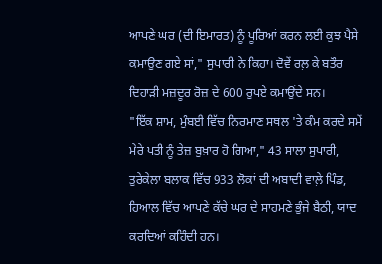ਆਪਣੇ ਘਰ (ਦੀ ਇਮਾਰਤ) ਨੂੰ ਪੂਰਿਆਂ ਕਰਨ ਲਈ ਕੁਝ ਪੈਸੇ ਕਮਾਉਣ ਗਏ ਸਾਂ," ਸੁਪਾਰੀ ਨੇ ਕਿਹਾ। ਦੋਵੇਂ ਰਲ਼ ਕੇ ਬਤੌਰ ਦਿਹਾੜੀ ਮਜ਼ਦੂਰ ਰੋਜ਼ ਦੇ 600 ਰੁਪਏ ਕਮਾਉਂਦੇ ਸਨ।
"ਇੱਕ ਸ਼ਾਮ, ਮੁੰਬਈ ਵਿੱਚ ਨਿਰਮਾਣ ਸਥਲ 'ਤੇ ਕੰਮ ਕਰਦੇ ਸਮੇਂ ਮੇਰੇ ਪਤੀ ਨੂੰ ਤੇਜ਼ ਬੁਖ਼ਾਰ ਹੋ ਗਿਆ," 43 ਸਾਲਾ ਸੁਪਾਰੀ, ਤੁਰੇਕੇਲਾ ਬਲਾਕ ਵਿੱਚ 933 ਲੋਕਾਂ ਦੀ ਅਬਾਦੀ ਵਾਲ਼ੇ ਪਿੰਡ, ਹਿਆਲ ਵਿੱਚ ਆਪਣੇ ਕੱਚੇ ਘਰ ਦੇ ਸਾਹਮਣੇ ਭੁੰਜੇ ਬੈਠੀ, ਯਾਦ ਕਰਦਿਆਂ ਕਹਿੰਦੀ ਹਨ।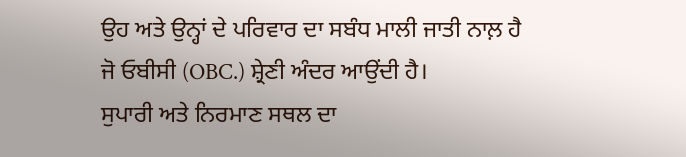ਉਹ ਅਤੇ ਉਨ੍ਹਾਂ ਦੇ ਪਰਿਵਾਰ ਦਾ ਸਬੰਧ ਮਾਲੀ ਜਾਤੀ ਨਾਲ਼ ਹੈ ਜੋ ਓਬੀਸੀ (OBC.) ਸ਼੍ਰੇਣੀ ਅੰਦਰ ਆਉਂਦੀ ਹੈ।
ਸੁਪਾਰੀ ਅਤੇ ਨਿਰਮਾਣ ਸਥਲ ਦਾ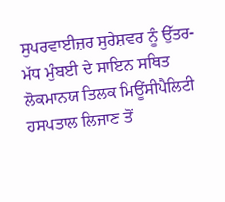ਸੁਪਰਵਾਈਜ਼ਰ ਸੁਰੇਸ਼ਵਰ ਨੂੰ ਉੱਤਰ-ਮੱਧ ਮੁੰਬਈ ਦੇ ਸਾਇਨ ਸਥਿਤ ਲੋਕਮਾਨਯ ਤਿਲਕ ਮਿਊਂਸੀਪੈਲਿਟੀ ਹਸਪਤਾਲ ਲਿਜਾਣ ਤੋਂ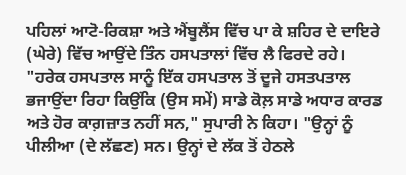ਪਹਿਲਾਂ ਆਟੋ-ਰਿਕਸ਼ਾ ਅਤੇ ਐਂਬੂਲੈਂਸ ਵਿੱਚ ਪਾ ਕੇ ਸ਼ਹਿਰ ਦੇ ਦਾਇਰੇ (ਘੇਰੇ) ਵਿੱਚ ਆਉਂਦੇ ਤਿੰਨ ਹਸਪਤਾਲਾਂ ਵਿੱਚ ਲੈ ਫਿਰਦੇ ਰਹੇ।
"ਹਰੇਕ ਹਸਪਤਾਲ ਸਾਨੂੰ ਇੱਕ ਹਸਪਤਾਲ ਤੋਂ ਦੂਜੇ ਹਸਤਪਤਾਲ ਭਜਾਉਂਦਾ ਰਿਹਾ ਕਿਉਂਕਿ (ਉਸ ਸਮੇਂ) ਸਾਡੇ ਕੋਲ਼ ਸਾਡੇ ਅਧਾਰ ਕਾਰਡ ਅਤੇ ਹੋਰ ਕਾਗ਼ਜ਼ਾਤ ਨਹੀਂ ਸਨ," ਸੁਪਾਰੀ ਨੇ ਕਿਹਾ। "ਉਨ੍ਹਾਂ ਨੂੰ ਪੀਲੀਆ (ਦੇ ਲੱਛਣ) ਸਨ। ਉਨ੍ਹਾਂ ਦੇ ਲੱਕ ਤੋਂ ਹੇਠਲੇ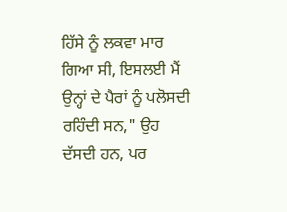ਹਿੱਸੇ ਨੂੰ ਲਕਵਾ ਮਾਰ ਗਿਆ ਸੀ, ਇਸਲਈ ਮੈਂ ਉਨ੍ਹਾਂ ਦੇ ਪੈਰਾਂ ਨੂੰ ਪਲੋਸਦੀ ਰਹਿੰਦੀ ਸਨ," ਉਹ ਦੱਸਦੀ ਹਨ, ਪਰ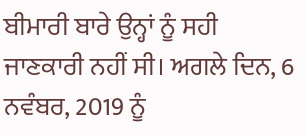ਬੀਮਾਰੀ ਬਾਰੇ ਉਨ੍ਹਾਂ ਨੂੰ ਸਹੀ ਜਾਣਕਾਰੀ ਨਹੀਂ ਸੀ। ਅਗਲੇ ਦਿਨ, 6 ਨਵੰਬਰ, 2019 ਨੂੰ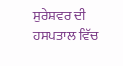ਸੁਰੇਸ਼ਵਰ ਦੀ ਹਸਪਤਾਲ ਵਿੱਚ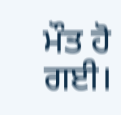ਮੌਤ ਹੋ ਗਈ।